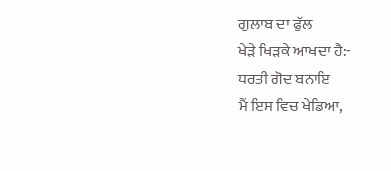ਗੁਲਾਬ ਦਾ ਫੁੱਲ
ਖੇੜੇ ਖਿੜਕੇ ਆਖਦਾ ਹੈ:-
ਧਰਤੀ ਗੋਦ ਬਨਾਇ
ਮੈਂ ਇਸ ਵਿਚ ਖੇਡਿਆ,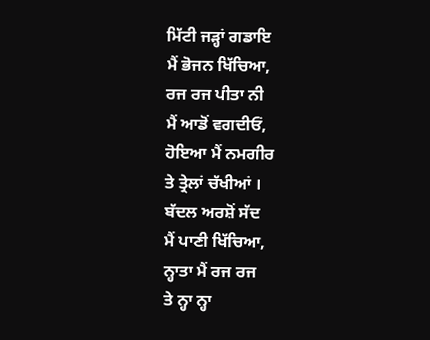ਮਿੱਟੀ ਜੜ੍ਹਾਂ ਗਡਾਇ
ਮੈਂ ਭੋਜਨ ਖਿੱਚਿਆ,
ਰਜ ਰਜ ਪੀਤਾ ਨੀ
ਮੈਂ ਆਡੋਂ ਵਗਦੀਓਂ,
ਹੋਇਆ ਮੈਂ ਨਮਗੀਰ
ਤੇ ਤ੍ਰੇਲਾਂ ਚੱਖੀਆਂ ।
ਬੱਦਲ ਅਰਸ਼ੋਂ ਸੱਦ
ਮੈਂ ਪਾਣੀ ਖਿੱਚਿਆ,
ਨ੍ਹਾਤਾ ਮੈਂ ਰਜ ਰਜ
ਤੇ ਨ੍ਹਾ ਨ੍ਹਾ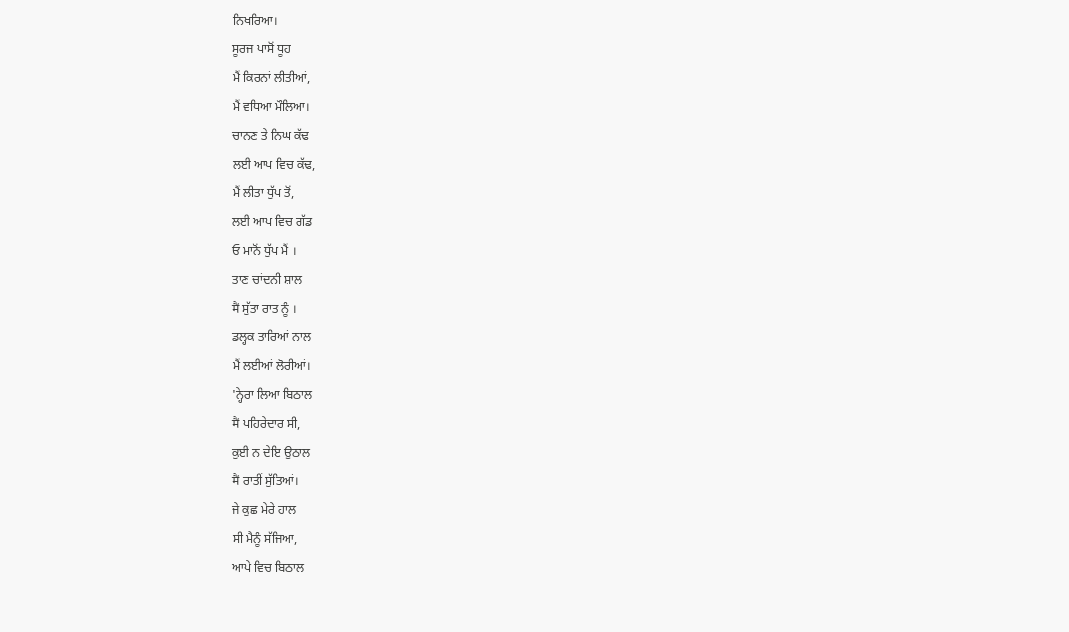ਨਿਖਰਿਆ।
ਸੂਰਜ ਪਾਸੋਂ ਧੂਹ
ਮੈਂ ਕਿਰਨਾਂ ਲੀਤੀਆਂ,
ਮੈਂ ਵਧਿਆ ਮੌਲਿਆ।
ਚਾਨਣ ਤੇ ਨਿਘ ਕੱਢ
ਲਈ ਆਪ ਵਿਚ ਕੱਢ,
ਮੈਂ ਲੀਤਾ ਧੁੱਪ ਤੋਂ,
ਲਈ ਆਪ ਵਿਚ ਗੱਡ
ਓ ਮਾਨੋਂ ਧੁੱਪ ਮੈਂ ।
ਤਾਣ ਚਾਂਦਨੀ ਸ਼ਾਲ
मैं ਸੁੱਤਾ ਰਾਤ ਨੂੰ ।
ਡਲ੍ਹਕ ਤਾਰਿਆਂ ਨਾਲ
ਮੈਂ ਲਈਆਂ ਲੋਰੀਆਂ।
'ਨ੍ਹੇਰਾ ਲਿਆ ਬਿਠਾਲ
मैं ਪਹਿਰੇਦਾਰ ਸੀ,
ਕੁਈ ਨ ਦੇਇ ਉਠਾਲ
मैं ਰਾਤੀਂ ਸੁੱਤਿਆਂ।
ਜੇ ਕੁਛ ਮੇਰੇ ਹਾਲ
ਸੀ ਮੈਨੂੰ ਸੱਜਿਆ,
ਆਪੇ ਵਿਚ ਬਿਠਾਲ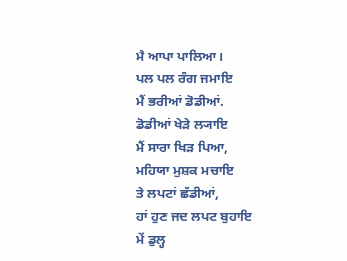ਮੈ ਆਪਾ ਪਾਲਿਆ।
ਪਲ ਪਲ ਰੰਗ ਜਮਾਇ
ਮੈਂ ਭਰੀਆਂ ਡੋਡੀਆਂ.
ਡੋਡੀਆਂ ਖੇੜੇ ਲ੍ਯਾਇ
ਮੈਂ ਸਾਰਾ ਖਿੜ ਪਿਆ,
ਮਹਿਯਾ ਮੁਸ਼ਕ ਮਚਾਇ
ਤੇ ਲਪਟਾਂ ਛੱਡੀਆਂ,
ਹਾਂ ਹੁਣ ਜਦ ਲਪਟ ਬੁਹਾਇ
ਮੇਂ ਡੁਲ੍ਹ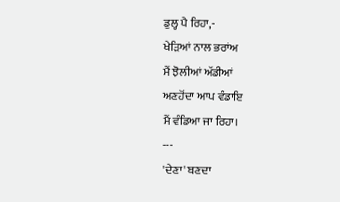ਡੁਲ੍ਹ ਪੈ ਰਿਹਾ,-
ਖੇੜਿਆਂ ਨਾਲ ਭਰਾਂਅ
ਮੈਂ ਝੋਲੀਆਂ ਅੱਡੀਆਂ
ਅਣਹੋਂਦਾ ਆਪ ਵੰਡਾਇ
ਮੈਂ ਵੰਡਿਆ ਜਾ ਰਿਹਾ।
---
'ਦੇਣਾ' ਬਣਦਾ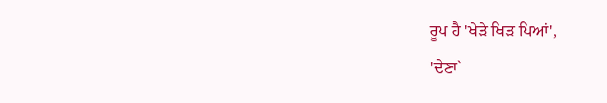ਰੂਪ ਹੈ 'ਖੇੜੇ ਖਿੜ ਪਿਆਂ',
'ਦੇਣਾ`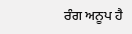ਰੰਗ ਅਨੂਪ ਹੈ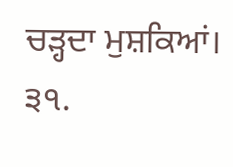ਚੜ੍ਹਦਾ ਮੁਸ਼ਕਿਆਂ। ੩੧.